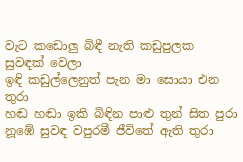වැට කඩොලු බිඳී නැති කඩුපුලක සුවඳක් වෙලා
ඉඳි කඩුල්ලෙනුත් පැන මා සොයා එන තුරා
හඬ හඬා ඉකි බිඳින පාළු තුන් සිත පුරා
නූඹේ සුවඳ වපුරමී ජීවිතේ ඇති තුරා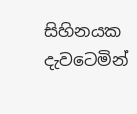සිහිනයක දැවටෙමින්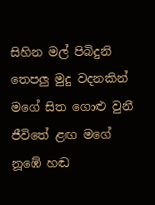සිහින මල් පිබිදුනි
තෙපලු මුදු වදනකින් මගේ සිත ගොළු වුනී
ජීවිතේ ළඟ මගේ නූඹේ හඬ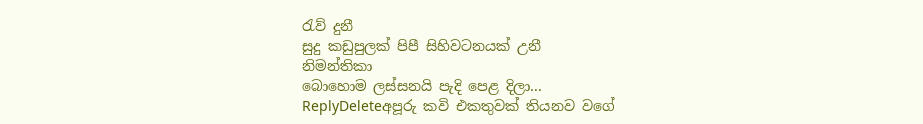රැව් දුනී
සුදු කඩුපුලක් පිපී සිහිවටනයක් උනී
නිමන්තිකා
බොහොම ලස්සනයි පැදි පෙළ දිලා...
ReplyDeleteඅපූරු කවි එකතුවක් තියනව වගේ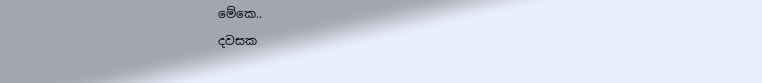මේකෙ..
දවසක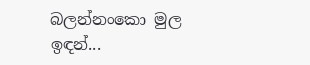බලන්නංකො මුල ඉඳන්...